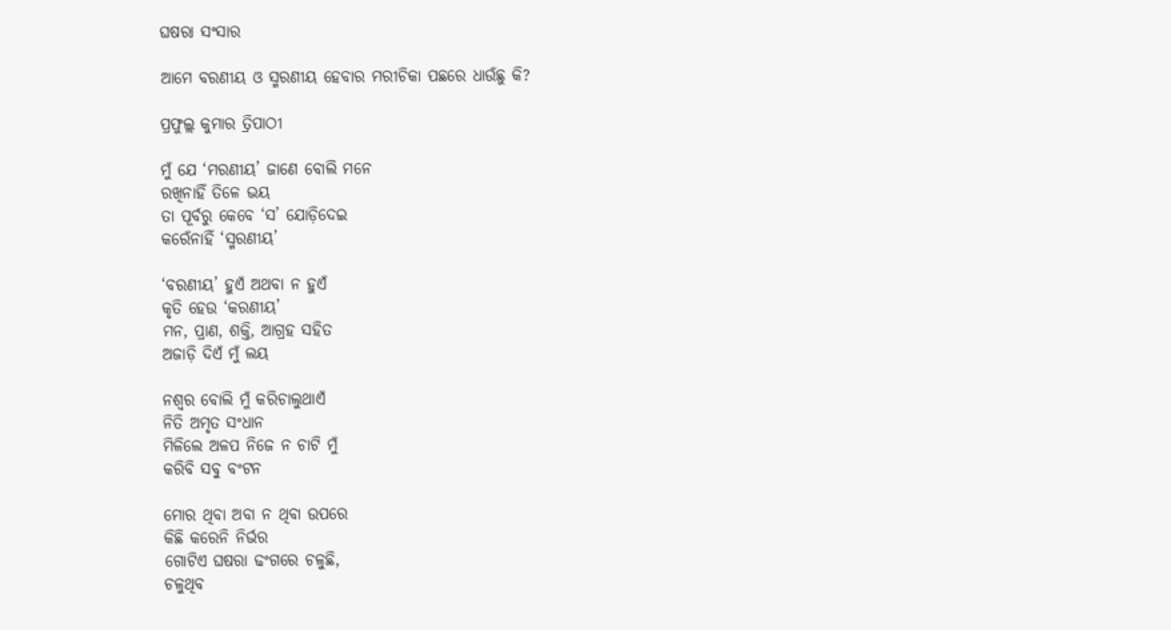ଘଷରା ସଂସାର

ଆମେ ବରଣୀୟ ଓ ସ୍ମରଣୀୟ ହେବାର ମରୀଚିକା ପଛରେ ଧାଉଁଛୁ କି?

ପ୍ରଫୁଲ୍ଲ କୁମାର ତ୍ରିପାଠୀ

ମୁଁ ଯେ ‘ମରଣୀୟ’ ଜାଣେ ବୋଲି ମନେ
ରଖିନାହିଁ ତିଳେ ଭୟ
ତା ପୂର୍ବରୁ କେବେ ‘ସ’ ଯୋଡ଼ିଦେଇ
କରେଁନାହିଁ ‘ସ୍ମରଣୀୟ’

‘ବରଣୀୟ’ ହୁଏଁ ଅଥବା ନ ହୁଏଁ
କୃତି ହେଉ ‘କରଣୀୟ’
ମନ, ପ୍ରାଣ, ଶକ୍ତି, ଆଗ୍ରହ ସହିତ
ଅଜାଡ଼ି ଦିଏଁ ମୁଁ ଲୟ

ନଶ୍ବର ବୋଲି ମୁଁ କରିଚାଲୁଥାଏଁ
ନିତି ଅମୃତ ସଂଧାନ
ମିଳିଲେ ଅଳପ ନିଜେ ନ ଚାଟି ମୁଁ
କରିବି ସବୁ ବଂଟନ

ମୋର ଥିବା ଅବା ନ ଥିବା ଉପରେ
କିଛି କରେନି ନିର୍ଭର
ଗୋଟିଏ ଘଷରା ଢଂଗରେ ଚଳୁଛି,
ଚଳୁଥିବ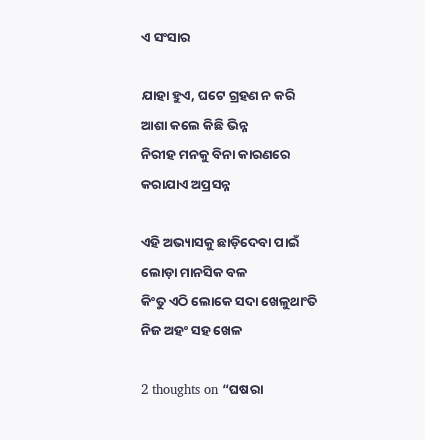ଏ ସଂସାର

ଯାହା ହୁଏ, ଘଟେ ଗ୍ରହଣ ନ କରି
ଆଶା କଲେ କିଛି ଭିନ୍ନ
ନିରୀହ ମନକୁ ବିନା କାରଣରେ
କରାଯାଏ ଅପ୍ରସନ୍ନ

ଏହି ଅଭ୍ୟାସକୁ ଛାଡ଼ିଦେବା ପାଇଁ
ଲୋଡ଼ା ମାନସିକ ବଳ
କିଂତୁ ଏଠି ଲୋକେ ସଦା ଖେଳୁଥାଂତି
ନିଜ ଅହଂ ସହ ଖେଳ

2 thoughts on “ଘଷରା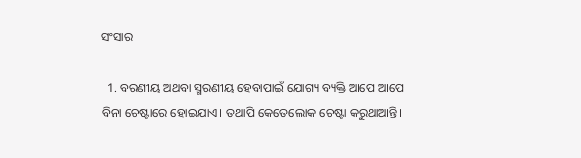ସଂସାର

  1. ବରଣୀୟ ଅଥବା ସ୍ମରଣୀୟ ହେବାପାଇଁ ଯୋଗ୍ୟ ବ୍ୟକ୍ତି ଆପେ ଆପେ ବିନା ଚେଷ୍ଟାରେ ହୋଇଯାଏ। ତଥାପି କେତେଲୋକ ଚେଷ୍ଟା କରୁଥାଆନ୍ତି।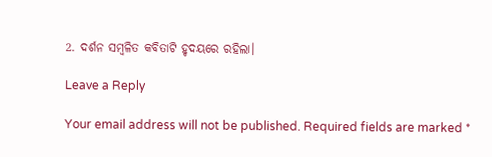2. ଦର୍ଶନ ସମ୍ବଳିତ କବିତାଟି ହୃଦୟରେ ରହିଲା।

Leave a Reply

Your email address will not be published. Required fields are marked *